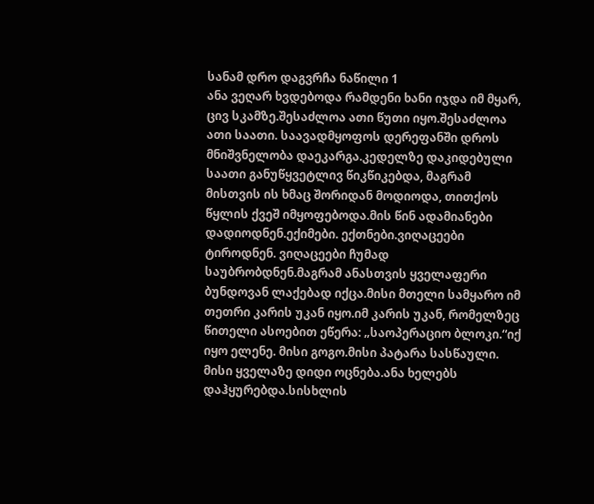სანამ დრო დაგვრჩა ნაწილი 1
ანა ვეღარ ხვდებოდა რამდენი ხანი იჯდა იმ მყარ, ცივ სკამზე.შესაძლოა ათი წუთი იყო.შესაძლოა ათი საათი. საავადმყოფოს დერეფანში დროს მნიშვნელობა დაეკარგა.კედელზე დაკიდებული საათი განუწყვეტლივ წიკწიკებდა, მაგრამ მისთვის ის ხმაც შორიდან მოდიოდა, თითქოს წყლის ქვეშ იმყოფებოდა.მის წინ ადამიანები დადიოდნენ.ექიმები. ექთნები.ვიღაცეები ტიროდნენ. ვიღაცეები ჩუმად საუბრობდნენ.მაგრამ ანასთვის ყველაფერი ბუნდოვან ლაქებად იქცა.მისი მთელი სამყარო იმ თეთრი კარის უკან იყო.იმ კარის უკან, რომელზეც წითელი ასოებით ეწერა: „საოპერაციო ბლოკი.“იქ იყო ელენე. მისი გოგო.მისი პატარა სასწაული. მისი ყველაზე დიდი ოცნება.ანა ხელებს დაჰყურებდა.სისხლის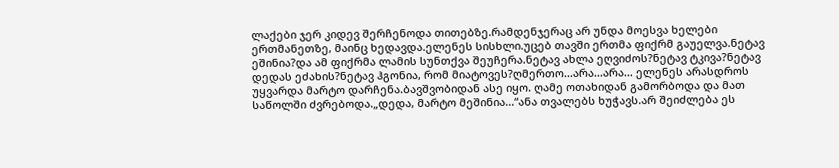ლაქები ჯერ კიდევ შერჩენოდა თითებზე.რამდენჯერაც არ უნდა მოესვა ხელები ერთმანეთზე, მაინც ხედავდა.ელენეს სისხლი.უცებ თავში ერთმა ფიქრმ გაუელვა.ნეტავ ეშინია?და ამ ფიქრმა ლამის სუნთქვა შეუჩერა.ნეტავ ახლა ეღვიძოს?ნეტავ ტკივა?ნეტავ დედას ეძახის?ნეტავ ჰგონია, რომ მიატოვეს?ღმერთო...არა...არა... ელენეს არასდროს უყვარდა მარტო დარჩენა.ბავშვობიდან ასე იყო. ღამე ოთახიდან გამორბოდა და მათ საწოლში ძვრებოდა.„დედა, მარტო მეშინია...“ანა თვალებს ხუჭავს.არ შეიძლება ეს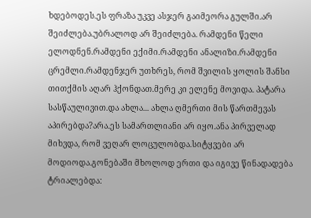ხდებოდეს.ეს ფრაზა უკვე ასჯერ გაიმეორა გულში.არ შეიძლება.უბრალოდ არ შეიძლება. რამდენი წელი ელოდნენ.რამდენი ექიმი.რამდენი ანალიზი.რამდენი ცრემლი.რამდენჯერ უთხრეს, რომ შვილის ყოლის შანსი თითქმის აღარ ჰქონდათ.მერე კი ელენე მოვიდა. პატარა სასწაულივით.და ახლა... ახლა ღმერთი მის წართმევას აპირებდა?არა.ეს სამართლიანი არ იყო.ანა პირველად მიხვდა, რომ ვეღარ ლოცულობდა.სიტყვები არ მოდიოდა.გონებაში მხოლოდ ერთი და იგივე წინადადება ტრიალებდა: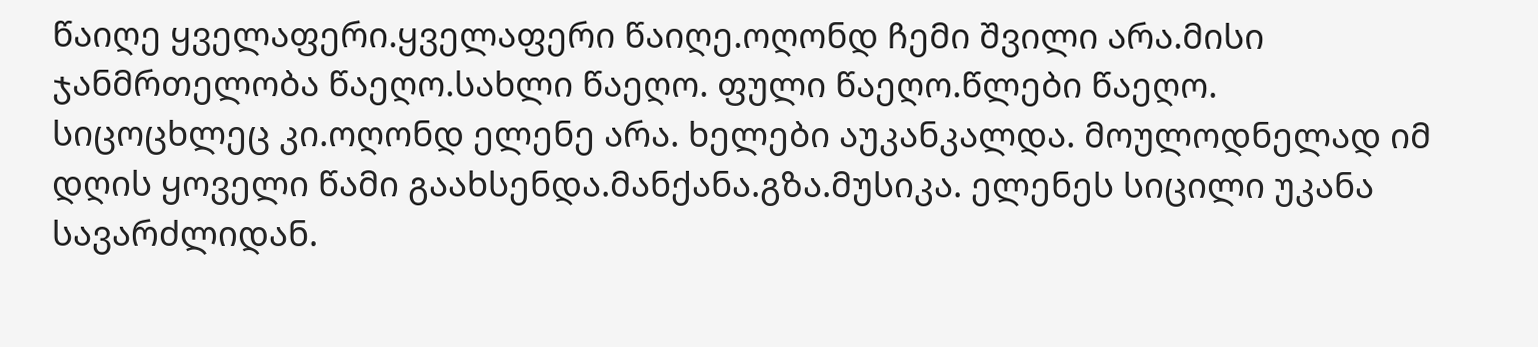წაიღე ყველაფერი.ყველაფერი წაიღე.ოღონდ ჩემი შვილი არა.მისი ჯანმრთელობა წაეღო.სახლი წაეღო. ფული წაეღო.წლები წაეღო. სიცოცხლეც კი.ოღონდ ელენე არა. ხელები აუკანკალდა. მოულოდნელად იმ დღის ყოველი წამი გაახსენდა.მანქანა.გზა.მუსიკა. ელენეს სიცილი უკანა სავარძლიდან.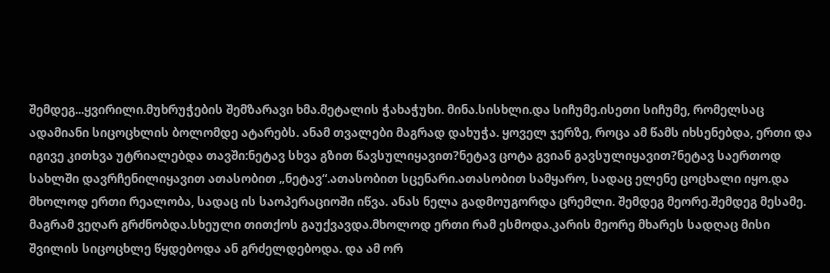შემდეგ...ყვირილი.მუხრუჭების შემზარავი ხმა.მეტალის ჭახაჭუხი. მინა.სისხლი.და სიჩუმე.ისეთი სიჩუმე, რომელსაც ადამიანი სიცოცხლის ბოლომდე ატარებს. ანამ თვალები მაგრად დახუჭა. ყოველ ჯერზე, როცა ამ წამს იხსენებდა, ერთი და იგივე კითხვა უტრიალებდა თავში:ნეტავ სხვა გზით წავსულიყავით?ნეტავ ცოტა გვიან გავსულიყავით?ნეტავ საერთოდ სახლში დავრჩენილიყავით ათასობით „ნეტავ“.ათასობით სცენარი.ათასობით სამყარო, სადაც ელენე ცოცხალი იყო.და მხოლოდ ერთი რეალობა, სადაც ის საოპერაციოში იწვა. ანას ნელა გადმოუგორდა ცრემლი. შემდეგ მეორე.შემდეგ მესამე. მაგრამ ვეღარ გრძნობდა.სხეული თითქოს გაუქვავდა.მხოლოდ ერთი რამ ესმოდა.კარის მეორე მხარეს სადღაც მისი შვილის სიცოცხლე წყდებოდა ან გრძელდებოდა. და ამ ორ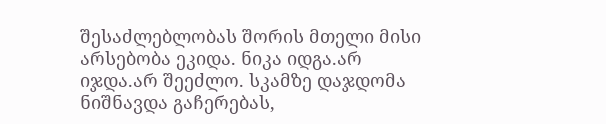შესაძლებლობას შორის მთელი მისი არსებობა ეკიდა. ნიკა იდგა.არ იჯდა.არ შეეძლო. სკამზე დაჯდომა ნიშნავდა გაჩერებას,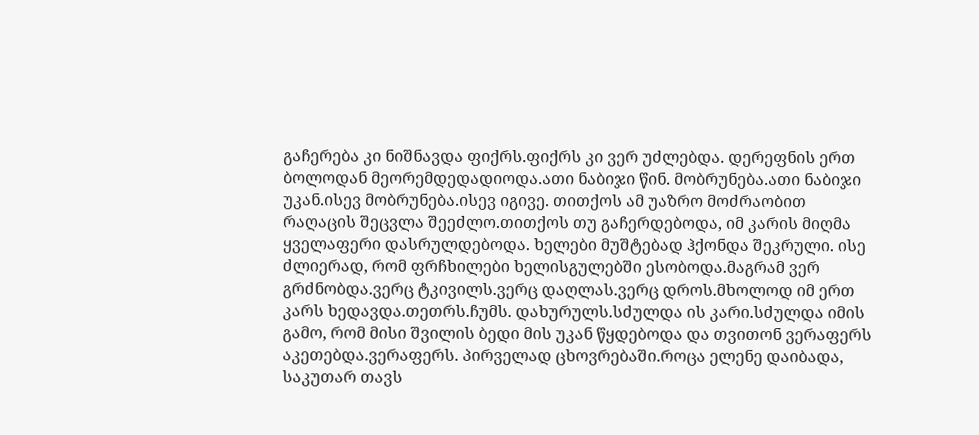გაჩერება კი ნიშნავდა ფიქრს.ფიქრს კი ვერ უძლებდა. დერეფნის ერთ ბოლოდან მეორემდედადიოდა.ათი ნაბიჯი წინ. მობრუნება.ათი ნაბიჯი უკან.ისევ მობრუნება.ისევ იგივე. თითქოს ამ უაზრო მოძრაობით რაღაცის შეცვლა შეეძლო.თითქოს თუ გაჩერდებოდა, იმ კარის მიღმა ყველაფერი დასრულდებოდა. ხელები მუშტებად ჰქონდა შეკრული. ისე ძლიერად, რომ ფრჩხილები ხელისგულებში ესობოდა.მაგრამ ვერ გრძნობდა.ვერც ტკივილს.ვერც დაღლას.ვერც დროს.მხოლოდ იმ ერთ კარს ხედავდა.თეთრს.ჩუმს. დახურულს.სძულდა ის კარი.სძულდა იმის გამო, რომ მისი შვილის ბედი მის უკან წყდებოდა და თვითონ ვერაფერს აკეთებდა.ვერაფერს. პირველად ცხოვრებაში.როცა ელენე დაიბადა, საკუთარ თავს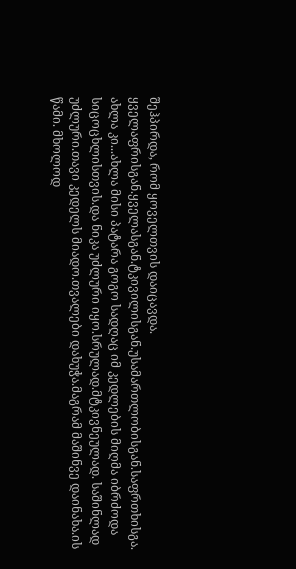შეჰპირდა, რომ ყოველთვის დაიცავდა. ყველაფრისგან.ყველასგან.ტკივილისგან.უსამართლობისგან.საფრთხისგა. ახლა კი...ახლა მისი პატარა გოგო სადღაც იმ კედლების მიღმა იბრძოდა სიცოცხლისთვის.და ნიკა უძლური იყო.სრულად.მტკივნეულად. საშინლად უძლური.თავი კედელს მიადო.თვალები დახუჭა.მაგრამ მაშინვე დაინახა.ის წამი. მხოლოდ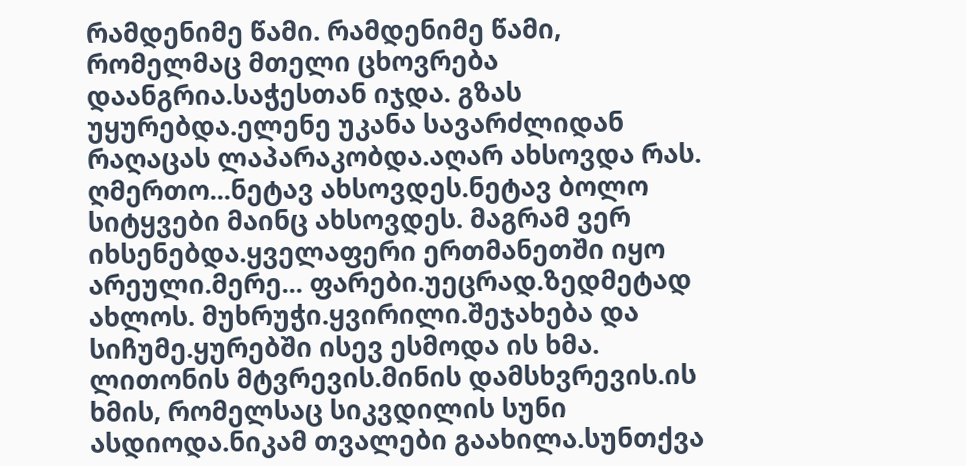რამდენიმე წამი. რამდენიმე წამი, რომელმაც მთელი ცხოვრება დაანგრია.საჭესთან იჯდა. გზას უყურებდა.ელენე უკანა სავარძლიდან რაღაცას ლაპარაკობდა.აღარ ახსოვდა რას. ღმერთო...ნეტავ ახსოვდეს.ნეტავ ბოლო სიტყვები მაინც ახსოვდეს. მაგრამ ვერ იხსენებდა.ყველაფერი ერთმანეთში იყო არეული.მერე... ფარები.უეცრად.ზედმეტად ახლოს. მუხრუჭი.ყვირილი.შეჯახება და სიჩუმე.ყურებში ისევ ესმოდა ის ხმა. ლითონის მტვრევის.მინის დამსხვრევის.ის ხმის, რომელსაც სიკვდილის სუნი ასდიოდა.ნიკამ თვალები გაახილა.სუნთქვა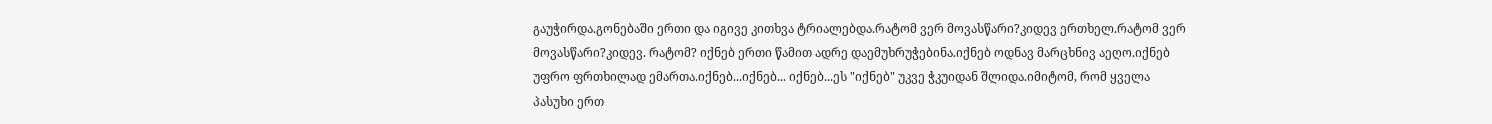გაუჭირდა.გონებაში ერთი და იგივე კითხვა ტრიალებდა.რატომ ვერ მოვასწარი?კიდევ ერთხელ.რატომ ვერ მოვასწარი?კიდევ. რატომ? იქნებ ერთი წამით ადრე დაემუხრუჭებინა.იქნებ ოდნავ მარცხნივ აეღო.იქნებ უფრო ფრთხილად ემართა.იქნებ...იქნებ... იქნებ...ეს "იქნებ" უკვე ჭკუიდან შლიდა.იმიტომ, რომ ყველა პასუხი ერთ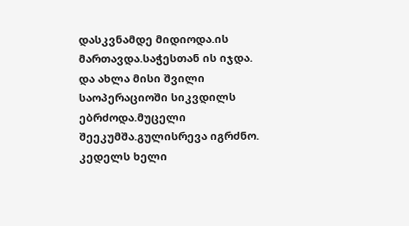დასკვნამდე მიდიოდა.ის მართავდა.საჭესთან ის იჯდა. და ახლა მისი შვილი საოპერაციოში სიკვდილს ებრძოდა.მუცელი შეეკუმშა.გულისრევა იგრძნო. კედელს ხელი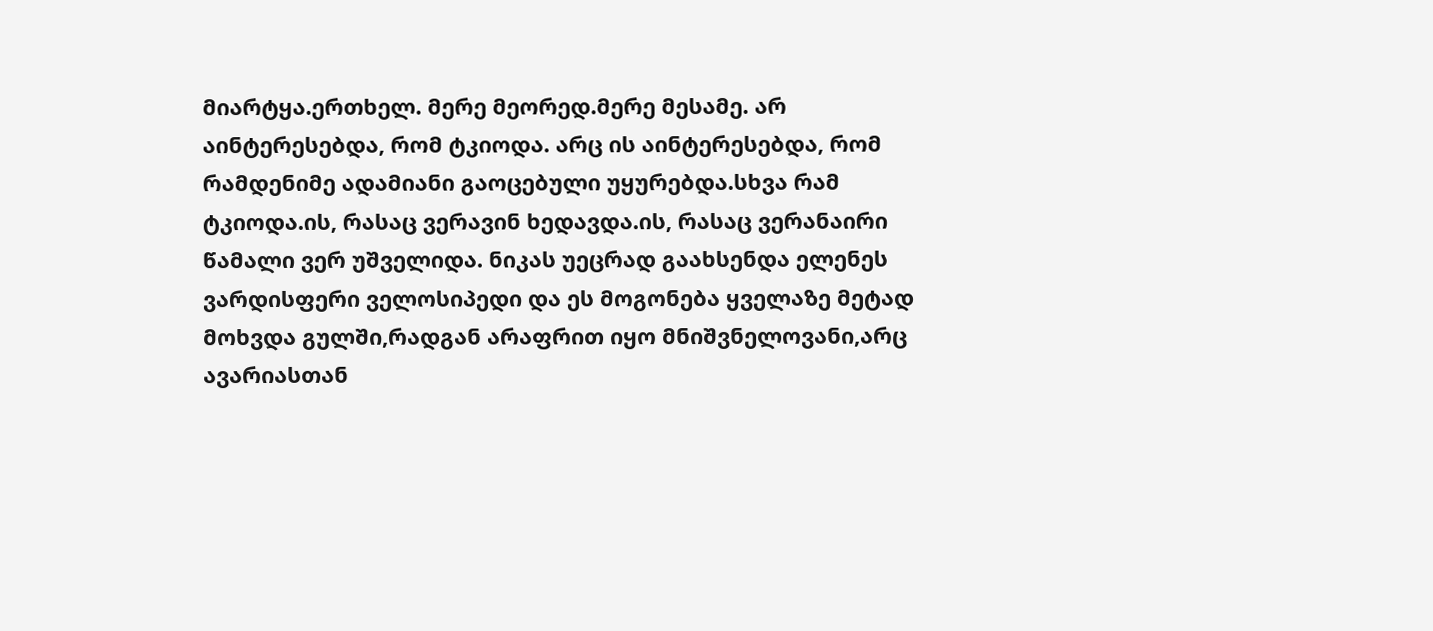მიარტყა.ერთხელ. მერე მეორედ.მერე მესამე. არ აინტერესებდა, რომ ტკიოდა. არც ის აინტერესებდა, რომ რამდენიმე ადამიანი გაოცებული უყურებდა.სხვა რამ ტკიოდა.ის, რასაც ვერავინ ხედავდა.ის, რასაც ვერანაირი წამალი ვერ უშველიდა. ნიკას უეცრად გაახსენდა ელენეს ვარდისფერი ველოსიპედი და ეს მოგონება ყველაზე მეტად მოხვდა გულში,რადგან არაფრით იყო მნიშვნელოვანი,არც ავარიასთან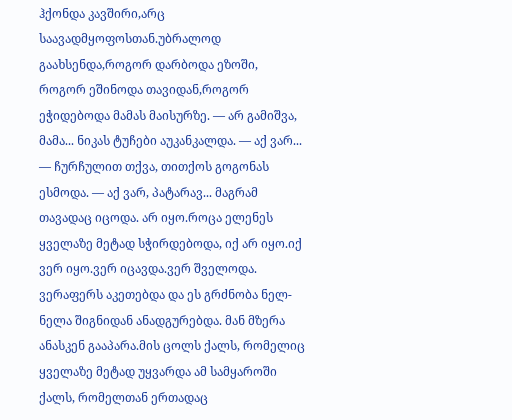ჰქონდა კავშირი,არც საავადმყოფოსთან.უბრალოდ გაახსენდა,როგორ დარბოდა ეზოში, როგორ ეშინოდა თავიდან,როგორ ეჭიდებოდა მამას მაისურზე. — არ გამიშვა, მამა... ნიკას ტუჩები აუკანკალდა. — აქ ვარ... — ჩურჩულით თქვა, თითქოს გოგონას ესმოდა. — აქ ვარ, პატარავ... მაგრამ თავადაც იცოდა. არ იყო.როცა ელენეს ყველაზე მეტად სჭირდებოდა, იქ არ იყო.იქ ვერ იყო.ვერ იცავდა.ვერ შველოდა. ვერაფერს აკეთებდა და ეს გრძნობა ნელ-ნელა შიგნიდან ანადგურებდა. მან მზერა ანასკენ გააპარა.მის ცოლს ქალს, რომელიც ყველაზე მეტად უყვარდა ამ სამყაროში ქალს, რომელთან ერთადაც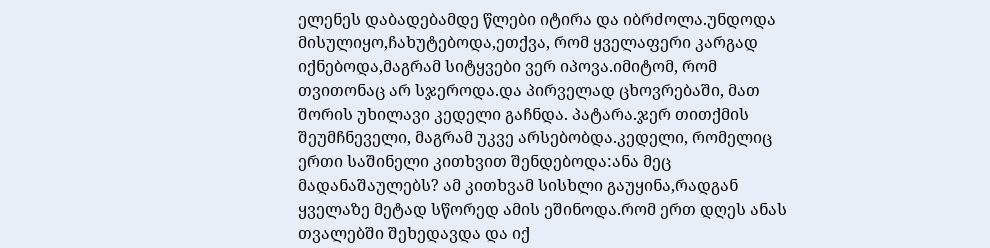ელენეს დაბადებამდე წლები იტირა და იბრძოლა.უნდოდა მისულიყო,ჩახუტებოდა,ეთქვა, რომ ყველაფერი კარგად იქნებოდა,მაგრამ სიტყვები ვერ იპოვა.იმიტომ, რომ თვითონაც არ სჯეროდა.და პირველად ცხოვრებაში, მათ შორის უხილავი კედელი გაჩნდა. პატარა.ჯერ თითქმის შეუმჩნეველი, მაგრამ უკვე არსებობდა.კედელი, რომელიც ერთი საშინელი კითხვით შენდებოდა:ანა მეც მადანაშაულებს? ამ კითხვამ სისხლი გაუყინა,რადგან ყველაზე მეტად სწორედ ამის ეშინოდა.რომ ერთ დღეს ანას თვალებში შეხედავდა და იქ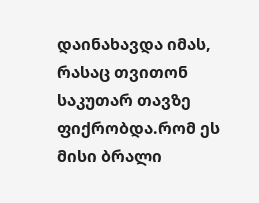დაინახავდა იმას, რასაც თვითონ საკუთარ თავზე ფიქრობდა.რომ ეს მისი ბრალი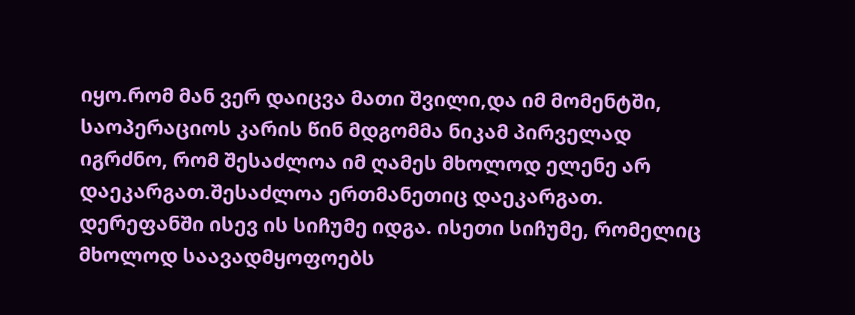იყო.რომ მან ვერ დაიცვა მათი შვილი,და იმ მომენტში, საოპერაციოს კარის წინ მდგომმა ნიკამ პირველად იგრძნო, რომ შესაძლოა იმ ღამეს მხოლოდ ელენე არ დაეკარგათ.შესაძლოა ერთმანეთიც დაეკარგათ. დერეფანში ისევ ის სიჩუმე იდგა. ისეთი სიჩუმე, რომელიც მხოლოდ საავადმყოფოებს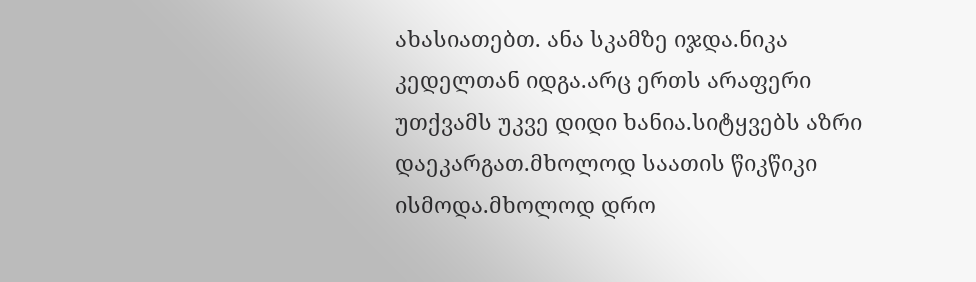ახასიათებთ. ანა სკამზე იჯდა.ნიკა კედელთან იდგა.არც ერთს არაფერი უთქვამს უკვე დიდი ხანია.სიტყვებს აზრი დაეკარგათ.მხოლოდ საათის წიკწიკი ისმოდა.მხოლოდ დრო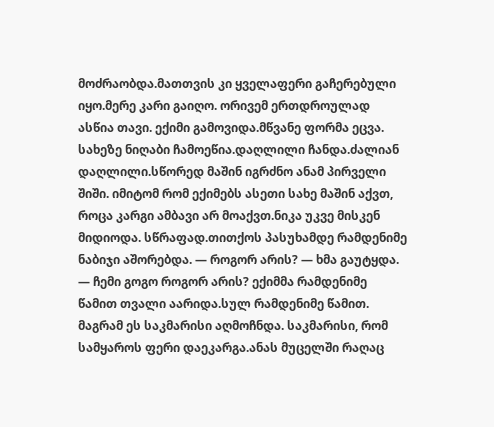მოძრაობდა.მათთვის კი ყველაფერი გაჩერებული იყო.მერე კარი გაიღო. ორივემ ერთდროულად ასწია თავი. ექიმი გამოვიდა.მწვანე ფორმა ეცვა. სახეზე ნიღაბი ჩამოეწია.დაღლილი ჩანდა.ძალიან დაღლილი.სწორედ მაშინ იგრძნო ანამ პირველი შიში. იმიტომ რომ ექიმებს ასეთი სახე მაშინ აქვთ, როცა კარგი ამბავი არ მოაქვთ.ნიკა უკვე მისკენ მიდიოდა. სწრაფად.თითქოს პასუხამდე რამდენიმე ნაბიჯი აშორებდა. — როგორ არის? — ხმა გაუტყდა. — ჩემი გოგო როგორ არის? ექიმმა რამდენიმე წამით თვალი აარიდა.სულ რამდენიმე წამით. მაგრამ ეს საკმარისი აღმოჩნდა. საკმარისი, რომ სამყაროს ფერი დაეკარგა.ანას მუცელში რაღაც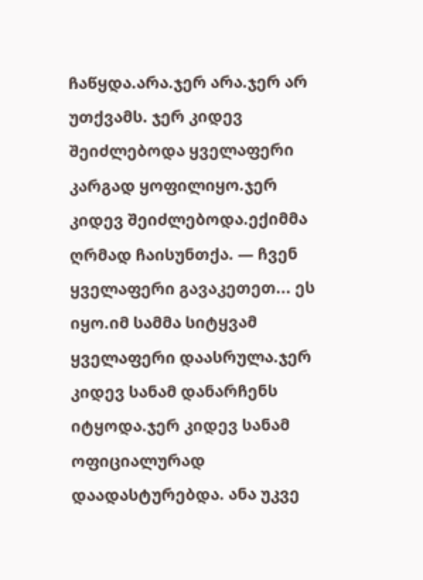ჩაწყდა.არა.ჯერ არა.ჯერ არ უთქვამს. ჯერ კიდევ შეიძლებოდა ყველაფერი კარგად ყოფილიყო.ჯერ კიდევ შეიძლებოდა.ექიმმა ღრმად ჩაისუნთქა. — ჩვენ ყველაფერი გავაკეთეთ... ეს იყო.იმ სამმა სიტყვამ ყველაფერი დაასრულა.ჯერ კიდევ სანამ დანარჩენს იტყოდა.ჯერ კიდევ სანამ ოფიციალურად დაადასტურებდა. ანა უკვე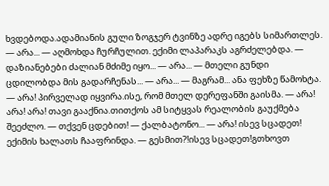ხვდებოდა.ადამიანის გული ზოგჯერ ტვინზე ადრე იგებს სიმართლეს. — არა... — აღმოხდა ჩურჩულით. ექიმი ლაპარაკს აგრძელებდა. — დაზიანებები ძალიან მძიმე იყო... — არა... — მთელი გუნდი ცდილობდა მის გადარჩენას... — არა... — მაგრამ... ანა ფეხზე წამოხტა. — არა! პირველად იყვირა.ისე, რომ მთელ დერეფანში გაისმა. — არა! არა! არა! თავი გააქნია.თითქოს ამ სიტყვას რეალობის გაუქმება შეეძლო. — თქვენ ცდებით! — ქალბატონო... — არა! ისევ სცადეთ! ექიმის ხალათს ჩააფრინდა. — გესმით?!ისევ სცადეთ!გთხოვთ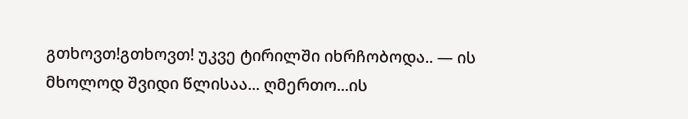გთხოვთ!გთხოვთ! უკვე ტირილში იხრჩობოდა.. — ის მხოლოდ შვიდი წლისაა... ღმერთო...ის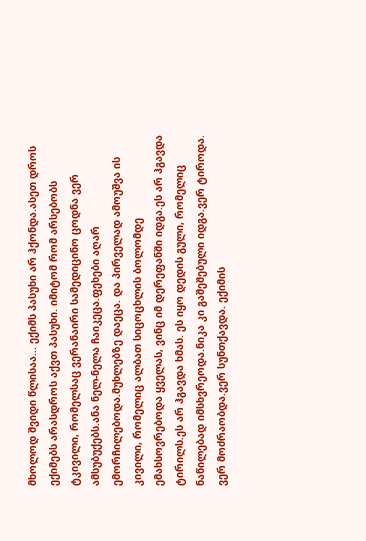მხოლოდ შვიდი წლისაა... ექიმს პასუხი არ ჰქონდა.ასეთ დროს ექიმებს არასდროს აქვთ პასუხი. იმიტომ რომ არსებობს ტკივილი, რომელსაც ვერანაირი სამედიცინო ცოდნა ვერ ამსუბუქებს.ანა ნელ-ნელა ჩაიკეცა.ფეხები აღარ ემორჩილებოდა.მუხლებზე დაეცა. და პირველად ამოუᲨვა ის კივილი, რომელიც ალბათ სიცოცხლის ბოლომდე ემახსოვრებოდა ყველას, ვინც იმ დერეფანში იდგა.ეს არ ჰგავდა ტირილს.ეს არ ჰგავდა ხმას. ეს იყო დედის გული, რომელიც ნაწილებად იმსხვრეოდა.ნიკა კი გაშეშებული იდგა.ვერ ტიროდა. ვერ მოძრაობდა.ვერ სუნთქავდა. ექიმის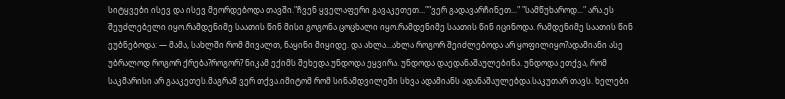სიტყვები ისევ და ისევ მეორდებოდა თავში."ჩვენ ყველაფერი გავაკეთეთ...""ვერ გადავარჩინეთ..." "სამწუხაროდ..." არა.ეს შეუძლებელი იყო.რამდენიმე საათის წინ მისი გოგონა ცოცხალი იყო.რამდენიმე საათის წინ იცინოდა. რამდენიმე საათის წინ ეუბნებოდა: — მამა, სახლში რომ მივალთ, ნაყინი მიყიდე. და ახლა...ახლა როგორ შეიძლებოდა არ ყოფილიყო?ადამიანი ასე უბრალოდ როგორ ქრება?როგორ? ნიკამ ექიმს შეხედა.უნდოდა ეყვირა. უნდოდა დაედანაშაულებინა. უნდოდა ეთქვა, რომ საკმარისი არ გააკეთეს.მაგრამ ვერ თქვა.იმიტომ რომ სინამდვილეში სხვა ადამიანს ადანაშაულებდა.საკუთარ თავს. ხელები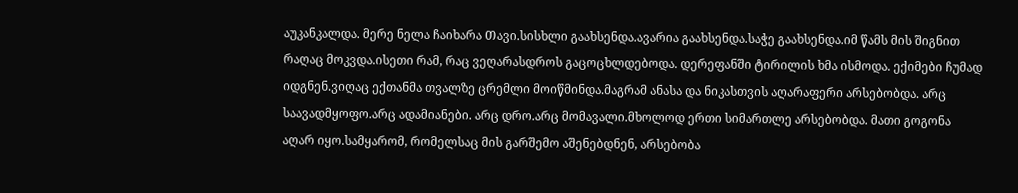აუკანკალდა. მერე ნელა ჩაიხარა Თავი.სისხლი გაახსენდა.ავარია გაახსენდა.საჭე გაახსენდა.იმ წამს მის შიგნით რაღაც მოკვდა.ისეთი რამ, რაც ვეღარასდროს გაცოცხლდებოდა. დერეფანში ტირილის ხმა ისმოდა. ექიმები ჩუმად იდგნენ.ვიღაც ექთანმა თვალზე ცრემლი მოიწმინდა.მაგრამ ანასა და ნიკასთვის აღარაფერი არსებობდა. არც საავადმყოფო.არც ადამიანები. არც დრო.არც მომავალი.მხოლოდ ერთი სიმართლე არსებობდა. მათი გოგონა აღარ იყო.სამყარომ, რომელსაც მის გარშემო აშენებდნენ, არსებობა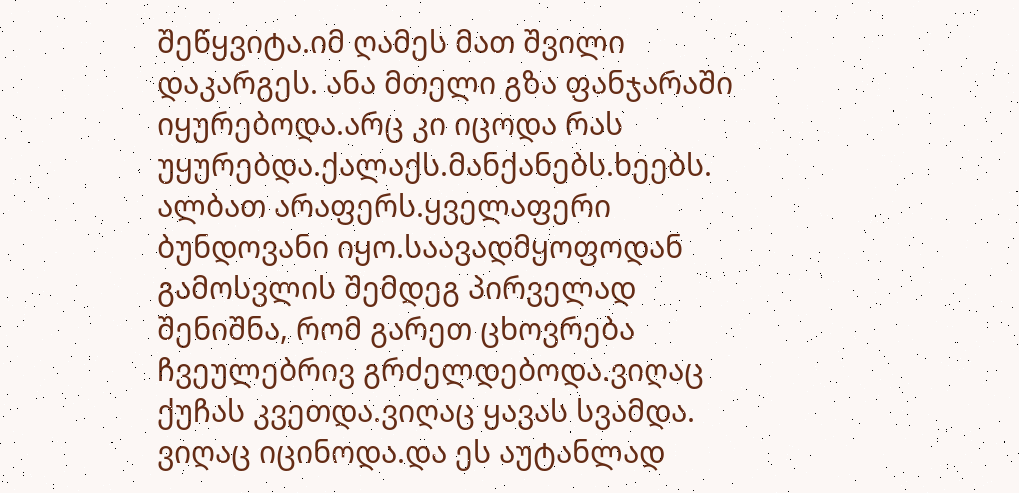შეწყვიტა.იმ ღამეს მათ შვილი დაკარგეს. ანა მთელი გზა ფანჯარაში იყურებოდა.არც კი იცოდა რას უყურებდა.ქალაქს.მანქანებს.ხეებს. ალბათ არაფერს.ყველაფერი ბუნდოვანი იყო.საავადმყოფოდან გამოსვლის შემდეგ პირველად შენიშნა, რომ გარეთ ცხოვრება ჩვეულებრივ გრძელდებოდა.ვიღაც ქუჩას კვეთდა.ვიღაც ყავას სვამდა. ვიღაც იცინოდა.და ეს აუტანლად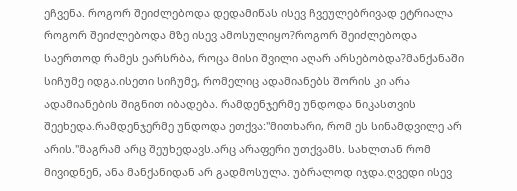ეჩვენა. როგორ შეიძლებოდა დედამიწას ისევ ჩვეულებრივად ეტრიალა როგორ შეიძლებოდა მზე ისევ ამოსულიყო?როგორ შეიძლებოდა საერთოდ რამეს ეარსრბა, როცა მისი შვილი აღარ არსებობდა?მანქანაში სიჩუმე იდგა.ისეთი სიჩუმე, რომელიც ადამიანებს შორის კი არა ადამიანების შიგნით იბადება. რამდენჯერმე უნდოდა ნიკასთვის შეეხედა.რამდენჯერმე უნდოდა ეთქვა:"მითხარი, რომ ეს სინამდვილე არ არის."მაგრამ არც შეუხედავს.არც არაფერი უთქვამს. სახლთან რომ მივიდნენ, ანა მანქანიდან არ გადმოსულა. უბრალოდ იჯდა.ღვედი ისევ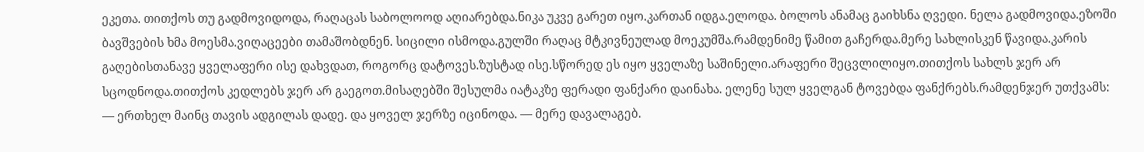ეკეთა. თითქოს თუ გადმოვიდოდა, რაღაცას საბოლოოდ აღიარებდა.ნიკა უკვე გარეთ იყო.კართან იდგა.ელოდა. ბოლოს ანამაც გაიხსნა ღვედი. ნელა გადმოვიდა.ეზოში ბავშვების ხმა მოესმა.ვიღაცეები თამაშობდნენ. სიცილი ისმოდა.გულში რაღაც მტკივნეულად მოეკუმშა.რამდენიმე წამით გაჩერდა.მერე სახლისკენ წავიდა.კარის გაღებისთანავე ყველაფერი ისე დახვდათ, როგორც დატოვეს.ზუსტად ისე.სწორედ ეს იყო ყველაზე საშინელი.არაფერი შეცვლილიყო.თითქოს სახლს ჯერ არ სცოდნოდა.თითქოს კედლებს ჯერ არ გაეგოთ.მისაღებში შესულმა იატაკზე ფერადი ფანქარი დაინახა. ელენე სულ ყველგან ტოვებდა ფანქრებს.რამდენჯერ უთქვამს: — ერთხელ მაინც თავის ადგილას დადე. და ყოველ ჯერზე იცინოდა. — მერე დავალაგებ.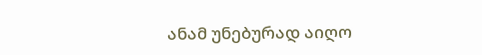ანამ უნებურად აიღო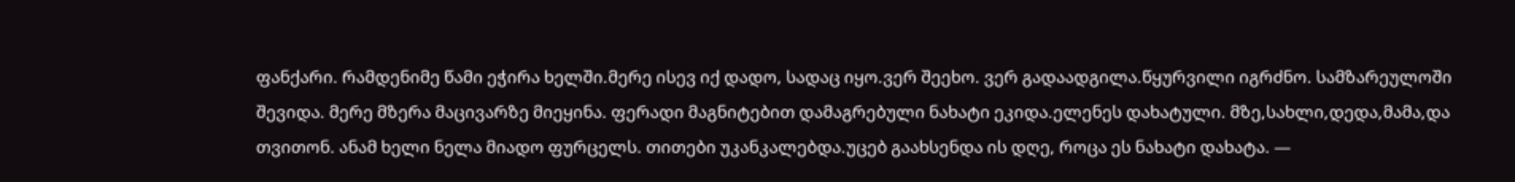ფანქარი. რამდენიმე წამი ეჭირა ხელში.მერე ისევ იქ დადო, სადაც იყო.ვერ შეეხო. ვერ გადაადგილა.წყურვილი იგრძნო. სამზარეულოში შევიდა. მერე მზერა მაცივარზე მიეყინა. ფერადი მაგნიტებით დამაგრებული ნახატი ეკიდა.ელენეს დახატული. მზე,სახლი,დედა,მამა,და თვითონ. ანამ ხელი ნელა მიადო ფურცელს. თითები უკანკალებდა.უცებ გაახსენდა ის დღე, როცა ეს ნახატი დახატა. —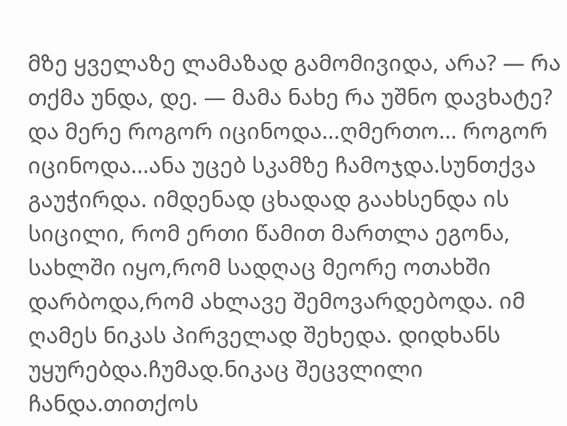მზე ყველაზე ლამაზად გამომივიდა, არა? — რა თქმა უნდა, დე. — მამა ნახე რა უშნო დავხატე? და მერე როგორ იცინოდა...ღმერთო... როგორ იცინოდა...ანა უცებ სკამზე ჩამოჯდა.სუნთქვა გაუჭირდა. იმდენად ცხადად გაახსენდა ის სიცილი, რომ ერთი წამით მართლა ეგონა, სახლში იყო,რომ სადღაც მეორე ოთახში დარბოდა,რომ ახლავე შემოვარდებოდა. იმ ღამეს ნიკას პირველად შეხედა. დიდხანს უყურებდა.ჩუმად.ნიკაც შეცვლილი ჩანდა.თითქოს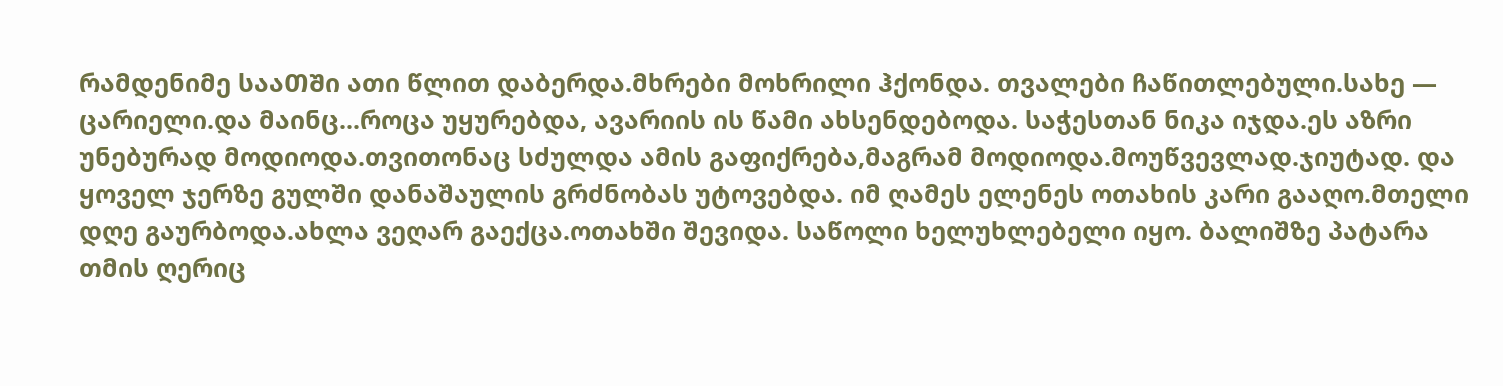რამდენიმე სააᲗᲨი ათი წლით დაბერდა.მხრები მოხრილი ჰქონდა. თვალები ჩაწითლებული.სახე — ცარიელი.და მაინც...როცა უყურებდა, ავარიის ის წამი ახსენდებოდა. საჭესთან ნიკა იჯდა.ეს აზრი უნებურად მოდიოდა.თვითონაც სძულდა ამის გაფიქრება,მაგრამ მოდიოდა.მოუწვევლად.ჯიუტად. და ყოველ ჯერზე გულში დანაშაულის გრძნობას უტოვებდა. იმ ღამეს ელენეს ოთახის კარი გააღო.მთელი დღე გაურბოდა.ახლა ვეღარ გაექცა.ოთახში შევიდა. საწოლი ხელუხლებელი იყო. ბალიშზე პატარა თმის ღერიც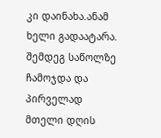კი დაინახა.ანამ ხელი გადაატარა. შემდეგ საწოლზე ჩამოჯდა და პირველად მთელი დღის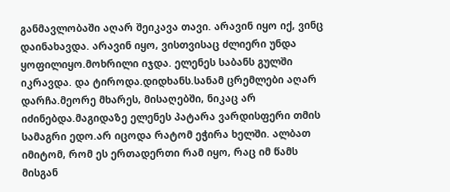განმავლობაში აღარ შეიკავა თავი. არავინ იყო იქ, ვინც დაინახავდა. არავინ იყო, ვისთვისაც ძლიერი უნდა ყოფილიყო.მოხრილი იჯდა. ელენეს საბანს გულში იკრავდა. და ტიროდა.დიდხანს.სანამ ცრემლები აღარ დარჩა.მეორე მხარეს, მისაღებში, ნიკაც არ იძინებდა.მაგიდაზე ელენეს პატარა ვარდისფერი თმის სამაგრი ედო.არ იცოდა რატომ ეჭირა ხელში. ალბათ იმიტომ, რომ ეს ერთადერთი რამ იყო, რაც იმ წამს მისგან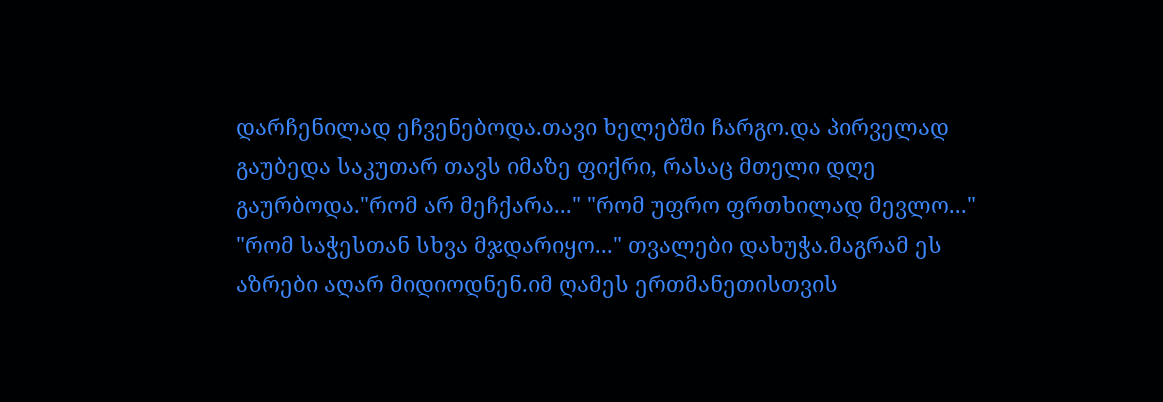დარჩენილად ეჩვენებოდა.თავი ხელებში ჩარგო.და პირველად გაუბედა საკუთარ თავს იმაზე ფიქრი, რასაც მთელი დღე გაურბოდა."რომ არ მეჩქარა..." "რომ უფრო ფრთხილად მევლო..." "რომ საჭესთან სხვა მჯდარიყო..." თვალები დახუჭა.მაგრამ ეს აზრები აღარ მიდიოდნენ.იმ ღამეს ერთმანეთისთვის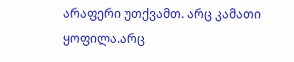არაფერი უთქვამთ. არც კამათი ყოფილა.არც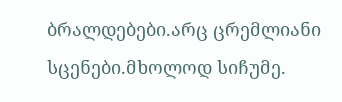ბრალდებები.არც ცრემლიანი სცენები.მხოლოდ სიჩუმე.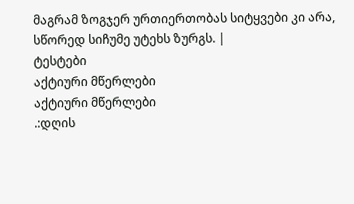მაგრამ ზოგჯერ ურთიერთობას სიტყვები კი არა, სწორედ სიჩუმე უტეხს ზურგს. |
ტესტები
აქტიური მწერლები
აქტიური მწერლები
.:დღის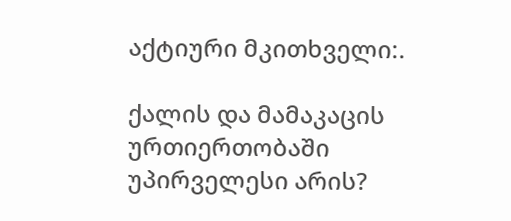აქტიური მკითხველი:.

ქალის და მამაკაცის ურთიერთობაში უპირველესი არის?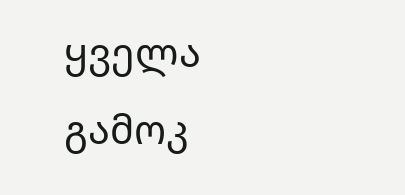ყველა გამოკ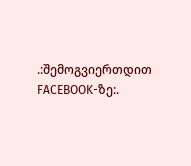.:შემოგვიერთდით FACEBOOK-ზე:.